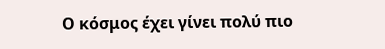Ο κόσμος έχει γίνει πολύ πιο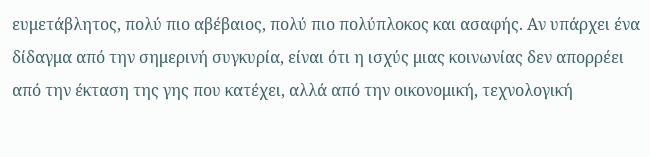ευμετάβλητος, πολύ πιο αβέβαιος, πολύ πιο πολύπλοκος και ασαφής. Αν υπάρχει ένα δίδαγμα από την σημερινή συγκυρία, είναι ότι η ισχύς μιας κοινωνίας δεν απορρέει από την έκταση της γης που κατέχει, αλλά από την οικονομική, τεχνολογική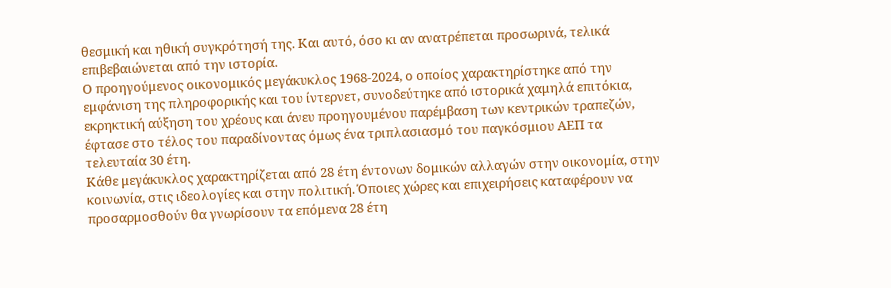θεσμική και ηθική συγκρότησή της. Και αυτό, όσο κι αν ανατρέπεται προσωρινά, τελικά επιβεβαιώνεται από την ιστορία.
Ο προηγούμενος οικονομικός μεγάκυκλος 1968-2024, ο οποίος χαρακτηρίστηκε από την εμφάνιση της πληροφορικής και του ίντερνετ, συνοδεύτηκε από ιστορικά χαμηλά επιτόκια, εκρηκτική αύξηση του χρέους και άνευ προηγουμένου παρέμβαση των κεντρικών τραπεζών, έφτασε στο τέλος του παραδίνοντας όμως ένα τριπλασιασμό του παγκόσμιου ΑΕΠ τα τελευταία 30 έτη.
Κάθε μεγάκυκλος χαρακτηρίζεται από 28 έτη έντονων δομικών αλλαγών στην οικονομία, στην κοινωνία, στις ιδεολογίες και στην πολιτική. Όποιες χώρες και επιχειρήσεις καταφέρουν να προσαρμοσθούν θα γνωρίσουν τα επόμενα 28 έτη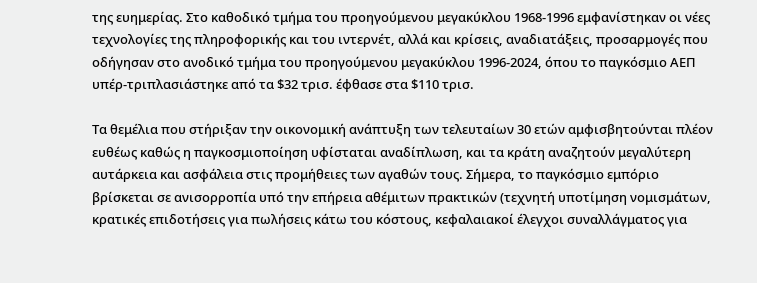της ευημερίας. Στο καθοδικό τμήμα του προηγούμενου μεγακύκλου 1968-1996 εμφανίστηκαν οι νέες τεχνολογίες της πληροφορικής και του ιντερνέτ, αλλά και κρίσεις, αναδιατάξεις, προσαρμογές που οδήγησαν στο ανοδικό τμήμα του προηγούμενου μεγακύκλου 1996-2024, όπου το παγκόσμιο ΑΕΠ υπέρ-τριπλασιάστηκε από τα $32 τρισ. έφθασε στα $110 τρισ.

Τα θεμέλια που στήριξαν την οικονομική ανάπτυξη των τελευταίων 30 ετών αμφισβητούνται πλέον ευθέως καθώς η παγκοσμιοποίηση υφίσταται αναδίπλωση, και τα κράτη αναζητούν μεγαλύτερη αυτάρκεια και ασφάλεια στις προμήθειες των αγαθών τους. Σήμερα, το παγκόσμιο εμπόριο βρίσκεται σε ανισορροπία υπό την επήρεια αθέμιτων πρακτικών (τεχνητή υποτίμηση νομισμάτων, κρατικές επιδοτήσεις για πωλήσεις κάτω του κόστους, κεφαλαιακοί έλεγχοι συναλλάγματος για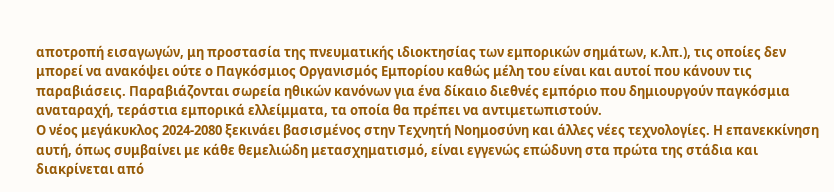αποτροπή εισαγωγών, μη προστασία της πνευματικής ιδιοκτησίας των εμπορικών σημάτων, κ.λπ.), τις οποίες δεν μπορεί να ανακόψει ούτε ο Παγκόσμιος Οργανισμός Εμπορίου καθώς μέλη του είναι και αυτοί που κάνουν τις παραβιάσεις. Παραβιάζονται σωρεία ηθικών κανόνων για ένα δίκαιο διεθνές εμπόριο που δημιουργούν παγκόσμια αναταραχή, τεράστια εμπορικά ελλείμματα, τα οποία θα πρέπει να αντιμετωπιστούν.
Ο νέος μεγάκυκλος 2024-2080 ξεκινάει βασισμένος στην Τεχνητή Νοημοσύνη και άλλες νέες τεχνολογίες. Η επανεκκίνηση αυτή, όπως συμβαίνει με κάθε θεμελιώδη μετασχηματισμό, είναι εγγενώς επώδυνη στα πρώτα της στάδια και διακρίνεται από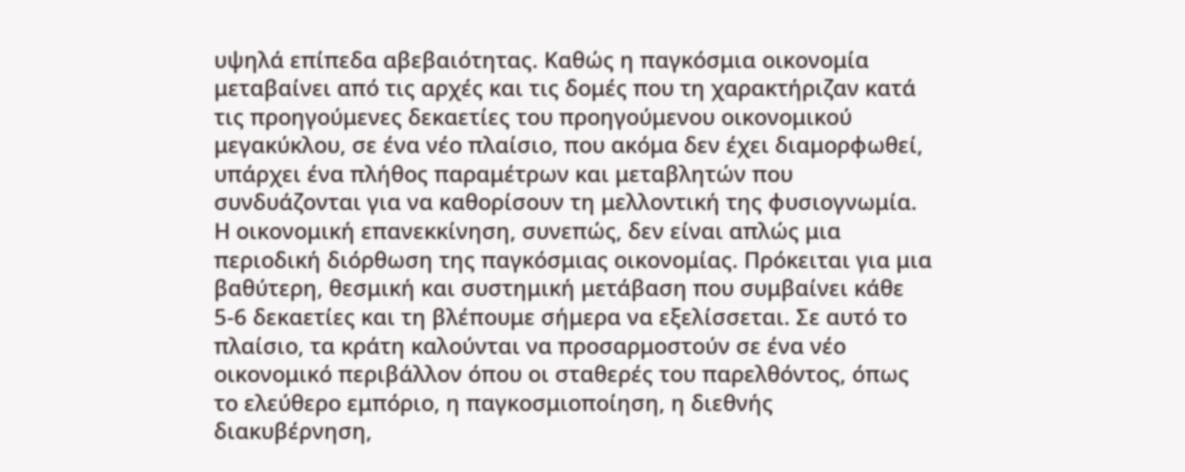υψηλά επίπεδα αβεβαιότητας. Καθώς η παγκόσμια οικονομία μεταβαίνει από τις αρχές και τις δομές που τη χαρακτήριζαν κατά τις προηγούμενες δεκαετίες του προηγούμενου οικονομικού μεγακύκλου, σε ένα νέο πλαίσιο, που ακόμα δεν έχει διαμορφωθεί, υπάρχει ένα πλήθος παραμέτρων και μεταβλητών που συνδυάζονται για να καθορίσουν τη μελλοντική της φυσιογνωμία.
Η οικονομική επανεκκίνηση, συνεπώς, δεν είναι απλώς μια περιοδική διόρθωση της παγκόσμιας οικονομίας. Πρόκειται για μια βαθύτερη, θεσμική και συστημική μετάβαση που συμβαίνει κάθε 5-6 δεκαετίες και τη βλέπουμε σήμερα να εξελίσσεται. Σε αυτό το πλαίσιο, τα κράτη καλούνται να προσαρμοστούν σε ένα νέο οικονομικό περιβάλλον όπου οι σταθερές του παρελθόντος, όπως το ελεύθερο εμπόριο, η παγκοσμιοποίηση, η διεθνής διακυβέρνηση,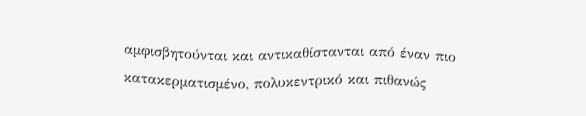αμφισβητούνται και αντικαθίστανται από έναν πιο κατακερματισμένο, πολυκεντρικό και πιθανώς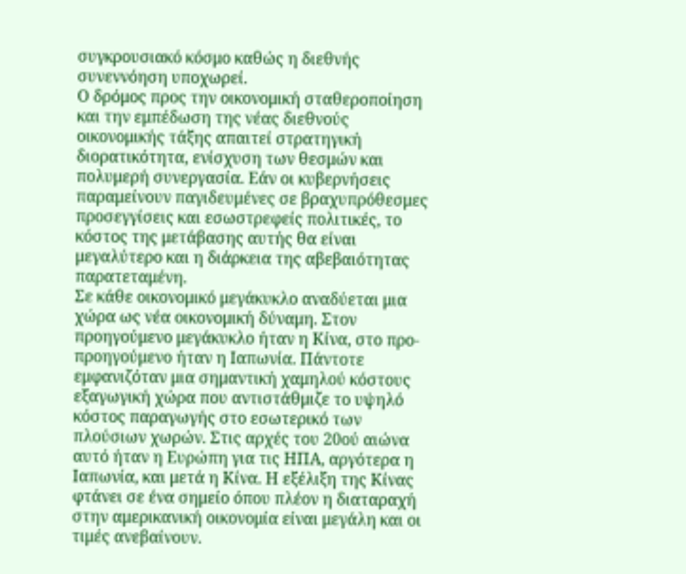συγκρουσιακό κόσμο καθώς η διεθνής συνεννόηση υποχωρεί.
Ο δρόμος προς την οικονομική σταθεροποίηση και την εμπέδωση της νέας διεθνούς οικονομικής τάξης απαιτεί στρατηγική διορατικότητα, ενίσχυση των θεσμών και πολυμερή συνεργασία. Εάν οι κυβερνήσεις παραμείνουν παγιδευμένες σε βραχυπρόθεσμες προσεγγίσεις και εσωστρεφείς πολιτικές, το κόστος της μετάβασης αυτής θα είναι μεγαλύτερο και η διάρκεια της αβεβαιότητας παρατεταμένη.
Σε κάθε οικονομικό μεγάκυκλο αναδύεται μια χώρα ως νέα οικονομική δύναμη. Στον προηγούμενο μεγάκυκλο ήταν η Κίνα, στο προ-προηγούμενο ήταν η Ιαπωνία. Πάντοτε εμφανιζόταν μια σημαντική χαμηλού κόστους εξαγωγική χώρα που αντιστάθμιζε το υψηλό κόστος παραγωγής στο εσωτερικό των πλούσιων χωρών. Στις αρχές του 20ού αιώνα αυτό ήταν η Ευρώπη για τις ΗΠΑ, αργότερα η Ιαπωνία, και μετά η Κίνα. Η εξέλιξη της Κίνας φτάνει σε ένα σημείο όπου πλέον η διαταραχή στην αμερικανική οικονομία είναι μεγάλη και οι τιμές ανεβαίνουν.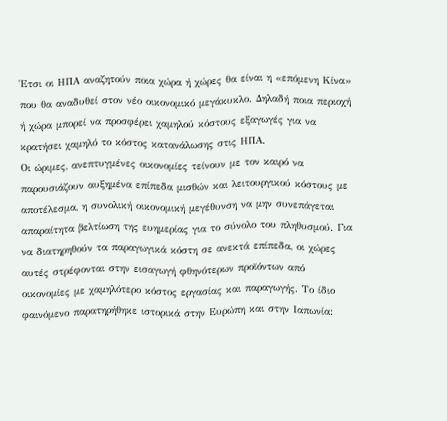Έτσι οι ΗΠΑ αναζητούν ποια χώρα ή χώρες θα είναι η «επόμενη Κίνα» που θα αναδυθεί στον νέο οικονομικό μεγάκυκλο. Δηλαδή ποια περιοχή ή χώρα μπορεί να προσφέρει χαμηλού κόστους εξαγωγές για να κρατήσει χαμηλό το κόστος κατανάλωσης στις ΗΠΑ.
Οι ώριμες, ανεπτυγμένες οικονομίες τείνουν με τον καιρό να παρουσιάζουν αυξημένα επίπεδα μισθών και λειτουργικού κόστους με αποτέλεσμα, η συνολική οικονομική μεγέθυνση να μην συνεπάγεται απαραίτητα βελτίωση της ευημερίας για το σύνολο του πληθυσμού. Για να διατηρηθούν τα παραγωγικά κόστη σε ανεκτά επίπεδα, οι χώρες αυτές στρέφονται στην εισαγωγή φθηνότερων προϊόντων από οικονομίες με χαμηλότερο κόστος εργασίας και παραγωγής. Το ίδιο φαινόμενο παρατηρήθηκε ιστορικά στην Ευρώπη και στην Ιαπωνία: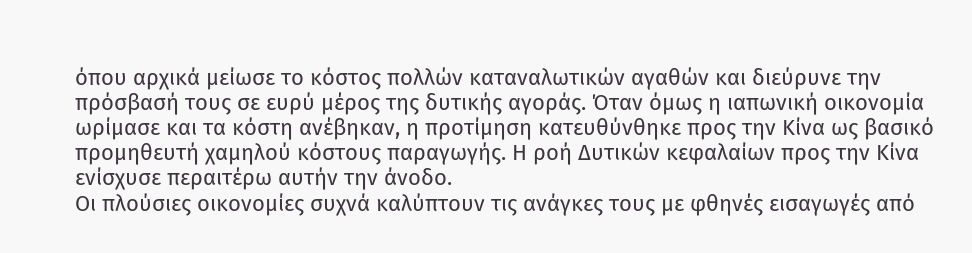όπου αρχικά μείωσε το κόστος πολλών καταναλωτικών αγαθών και διεύρυνε την πρόσβασή τους σε ευρύ μέρος της δυτικής αγοράς. Όταν όμως η ιαπωνική οικονομία ωρίμασε και τα κόστη ανέβηκαν, η προτίμηση κατευθύνθηκε προς την Κίνα ως βασικό προμηθευτή χαμηλού κόστους παραγωγής. Η ροή Δυτικών κεφαλαίων προς την Κίνα ενίσχυσε περαιτέρω αυτήν την άνοδο.
Οι πλούσιες οικονομίες συχνά καλύπτουν τις ανάγκες τους με φθηνές εισαγωγές από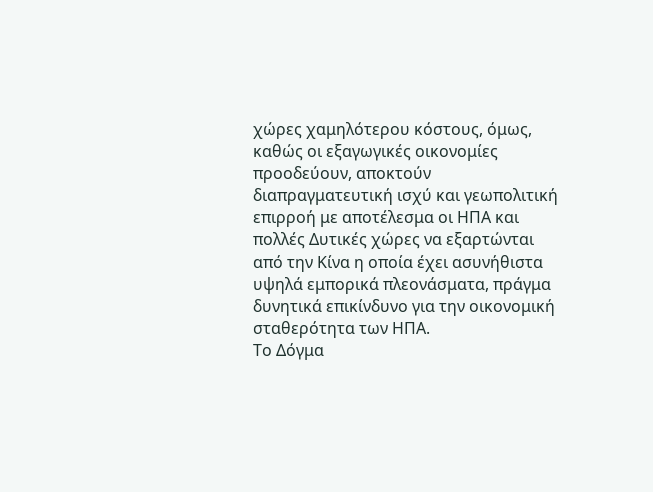χώρες χαμηλότερου κόστους, όμως, καθώς οι εξαγωγικές οικονομίες προοδεύουν, αποκτούν διαπραγματευτική ισχύ και γεωπολιτική επιρροή με αποτέλεσμα οι ΗΠΑ και πολλές Δυτικές χώρες να εξαρτώνται από την Κίνα η οποία έχει ασυνήθιστα υψηλά εμπορικά πλεονάσματα, πράγμα δυνητικά επικίνδυνο για την οικονομική σταθερότητα των ΗΠΑ.
Το Δόγμα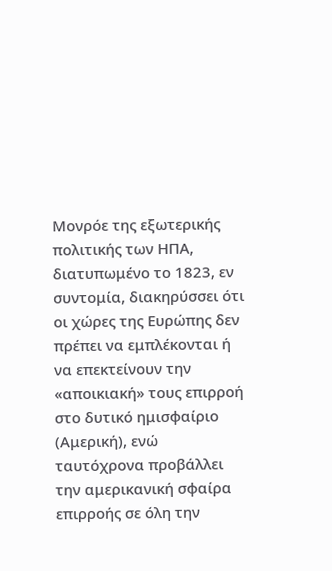Μονρόε της εξωτερικής πολιτικής των ΗΠΑ, διατυπωμένο το 1823, εν συντομία, διακηρύσσει ότι οι χώρες της Ευρώπης δεν πρέπει να εμπλέκονται ή να επεκτείνουν την «αποικιακή» τους επιρροή στο δυτικό ημισφαίριο (Αμερική), ενώ ταυτόχρονα προβάλλει την αμερικανική σφαίρα επιρροής σε όλη την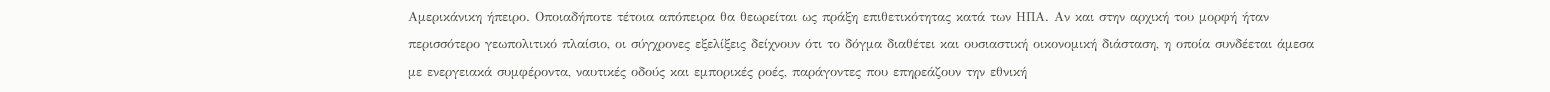Αμερικάνικη ήπειρο. Οποιαδήποτε τέτοια απόπειρα θα θεωρείται ως πράξη επιθετικότητας κατά των ΗΠΑ. Αν και στην αρχική του μορφή ήταν περισσότερο γεωπολιτικό πλαίσιο, οι σύγχρονες εξελίξεις δείχνουν ότι το δόγμα διαθέτει και ουσιαστική οικονομική διάσταση, η οποία συνδέεται άμεσα με ενεργειακά συμφέροντα, ναυτικές οδούς και εμπορικές ροές, παράγοντες που επηρεάζουν την εθνική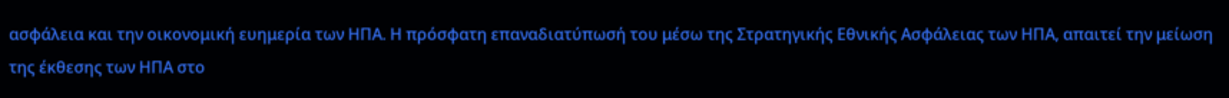ασφάλεια και την οικονομική ευημερία των ΗΠΑ. Η πρόσφατη επαναδιατύπωσή του μέσω της Στρατηγικής Εθνικής Ασφάλειας των ΗΠΑ, απαιτεί την μείωση της έκθεσης των ΗΠΑ στο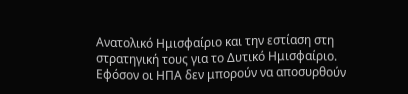Ανατολικό Ημισφαίριο και την εστίαση στη στρατηγική τους για το Δυτικό Ημισφαίριο. Εφόσον οι ΗΠΑ δεν μπορούν να αποσυρθούν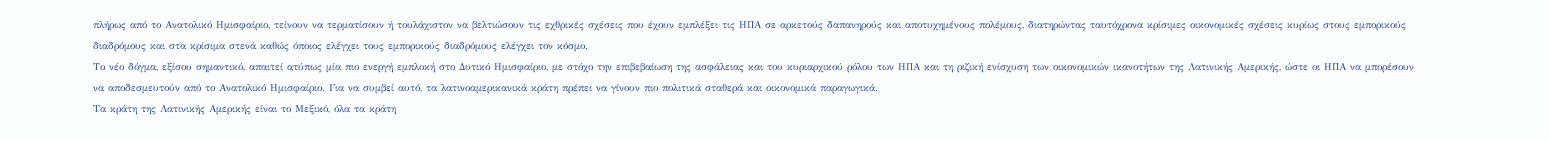πλήρως από το Ανατολικό Ημισφαίριο, τείνουν να τερματίσουν ή τουλάχιστον να βελτιώσουν τις εχθρικές σχέσεις που έχουν εμπλέξει τις ΗΠΑ σε αρκετούς δαπανηρούς και αποτυχημένους πολέμους, διατηρώντας ταυτόχρονα κρίσιμες οικονομικές σχέσεις κυρίως στους εμπορικούς διαδρόμους και στα κρίσιμα στενά καθώς όποιος ελέγχει τους εμπορικούς διαδρόμους ελέγχει τον κόσμο.
Το νέο δόγμα, εξίσου σημαντικό, απαιτεί ατύπως μία πιο ενεργή εμπλοκή στο Δυτικό Ημισφαίριο, με στόχο την επιβεβαίωση της ασφάλειας και του κυριαρχικού ρόλου των ΗΠΑ και τη ριζική ενίσχυση των οικονομικών ικανοτήτων της Λατινικής Αμερικής, ώστε οι ΗΠΑ να μπορέσουν να αποδεσμευτούν από το Ανατολικό Ημισφαίριο. Για να συμβεί αυτό, τα λατινοαμερικανικά κράτη πρέπει να γίνουν πιο πολιτικά σταθερά και οικονομικά παραγωγικά.
Τα κράτη της Λατινικής Αμερικής είναι το Μεξικό, όλα τα κράτη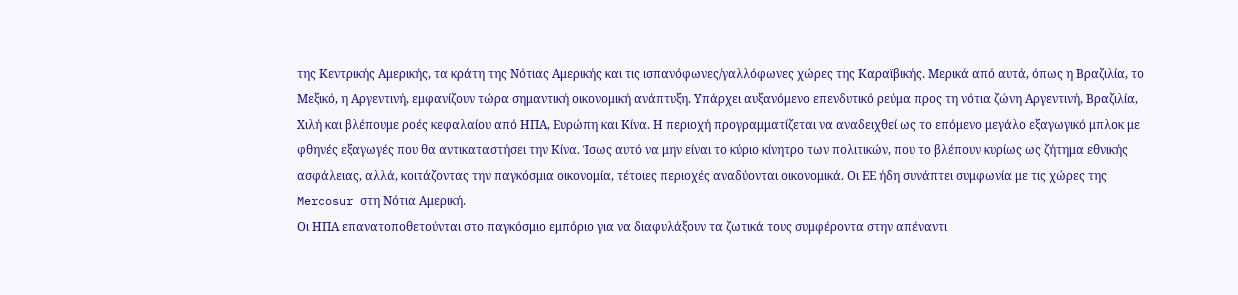της Κεντρικής Αμερικής, τα κράτη της Νότιας Αμερικής και τις ισπανόφωνες/γαλλόφωνες χώρες της Καραϊβικής. Μερικά από αυτά, όπως η Βραζιλία, το Μεξικό, η Αργεντινή, εμφανίζουν τώρα σημαντική οικονομική ανάπτυξη. Υπάρχει αυξανόμενο επενδυτικό ρεύμα προς τη νότια ζώνη Αργεντινή, Βραζιλία, Χιλή και βλέπουμε ροές κεφαλαίου από ΗΠΑ, Ευρώπη και Κίνα. Η περιοχή προγραμματίζεται να αναδειχθεί ως το επόμενο μεγάλο εξαγωγικό μπλοκ με φθηνές εξαγωγές που θα αντικαταστήσει την Κίνα. Ίσως αυτό να μην είναι το κύριο κίνητρο των πολιτικών, που το βλέπουν κυρίως ως ζήτημα εθνικής ασφάλειας, αλλά, κοιτάζοντας την παγκόσμια οικονομία, τέτοιες περιοχές αναδύονται οικονομικά. Οι ΕΕ ήδη συνάπτει συμφωνία με τις χώρες της Mercosur στη Νότια Αμερική.
Οι ΗΠΑ επανατοποθετούνται στο παγκόσμιο εμπόριο για να διαφυλάξουν τα ζωτικά τους συμφέροντα στην απέναντι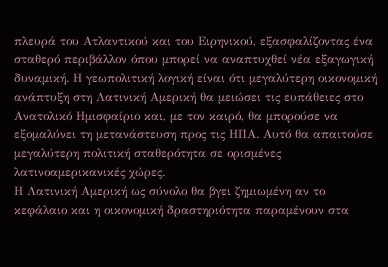πλευρά του Ατλαντικού και του Ειρηνικού, εξασφαλίζοντας ένα σταθερό περιβάλλον όπου μπορεί να αναπτυχθεί νέα εξαγωγική δυναμική. Η γεωπολιτική λογική είναι ότι μεγαλύτερη οικονομική ανάπτυξη στη Λατινική Αμερική θα μειώσει τις ευπάθειες στο Ανατολικό Ημισφαίριο και, με τον καιρό, θα μπορούσε να εξομαλύνει τη μετανάστευση προς τις ΗΠΑ. Αυτό θα απαιτούσε μεγαλύτερη πολιτική σταθερότητα σε ορισμένες λατινοαμερικανικές χώρες.
Η Λατινική Αμερική ως σύνολο θα βγει ζημιωμένη αν το κεφάλαιο και η οικονομική δραστηριότητα παραμένουν στα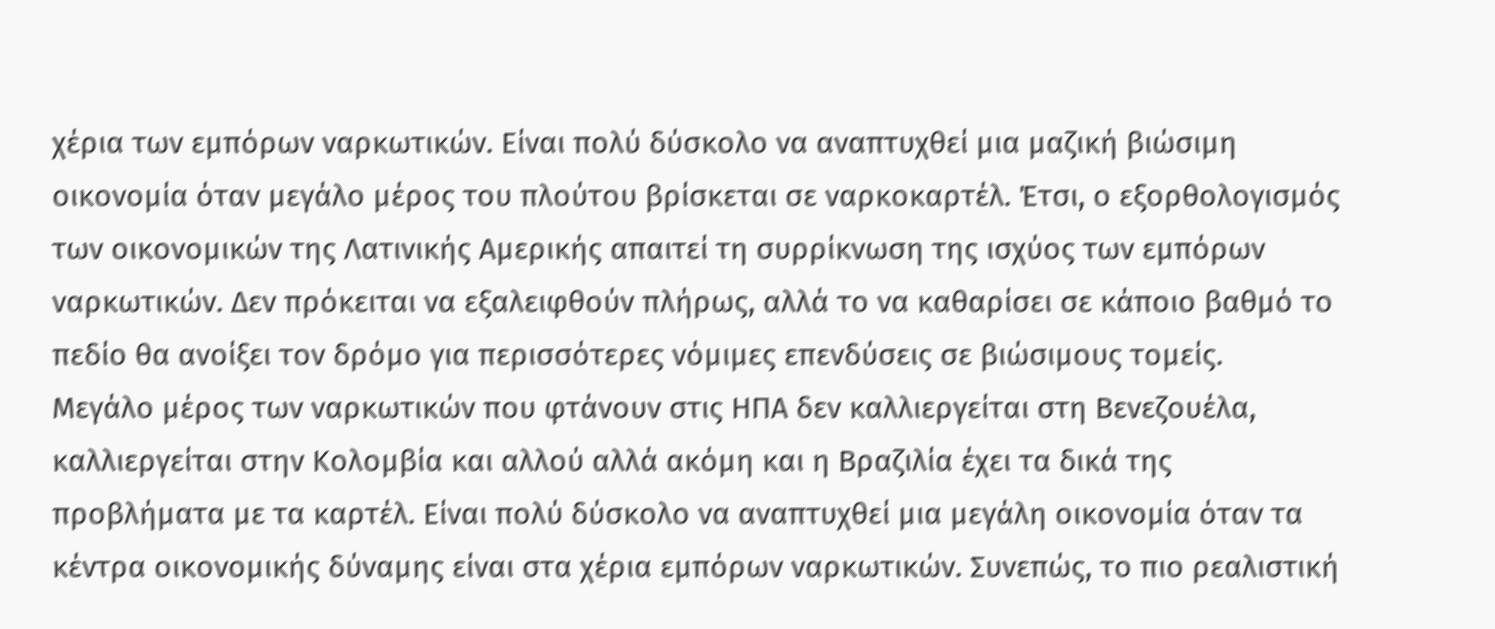χέρια των εμπόρων ναρκωτικών. Είναι πολύ δύσκολο να αναπτυχθεί μια μαζική βιώσιμη οικονομία όταν μεγάλο μέρος του πλούτου βρίσκεται σε ναρκοκαρτέλ. Έτσι, ο εξορθολογισμός των οικονομικών της Λατινικής Αμερικής απαιτεί τη συρρίκνωση της ισχύος των εμπόρων ναρκωτικών. Δεν πρόκειται να εξαλειφθούν πλήρως, αλλά το να καθαρίσει σε κάποιο βαθμό το πεδίο θα ανοίξει τον δρόμο για περισσότερες νόμιμες επενδύσεις σε βιώσιμους τομείς.
Μεγάλο μέρος των ναρκωτικών που φτάνουν στις ΗΠΑ δεν καλλιεργείται στη Βενεζουέλα, καλλιεργείται στην Κολομβία και αλλού αλλά ακόμη και η Βραζιλία έχει τα δικά της προβλήματα με τα καρτέλ. Είναι πολύ δύσκολο να αναπτυχθεί μια μεγάλη οικονομία όταν τα κέντρα οικονομικής δύναμης είναι στα χέρια εμπόρων ναρκωτικών. Συνεπώς, το πιο ρεαλιστική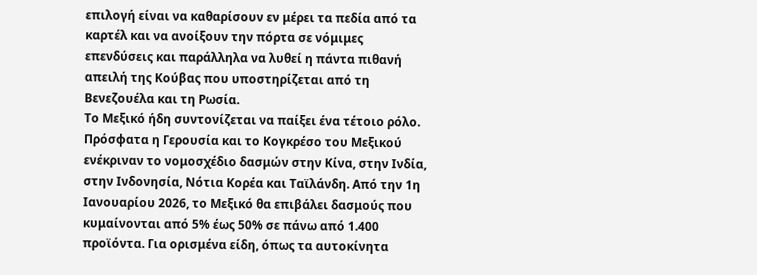επιλογή είναι να καθαρίσουν εν μέρει τα πεδία από τα καρτέλ και να ανοίξουν την πόρτα σε νόμιμες επενδύσεις και παράλληλα να λυθεί η πάντα πιθανή απειλή της Κούβας που υποστηρίζεται από τη Βενεζουέλα και τη Ρωσία.
Το Μεξικό ήδη συντονίζεται να παίξει ένα τέτοιο ρόλο. Πρόσφατα η Γερουσία και το Κογκρέσο του Μεξικού ενέκριναν το νομοσχέδιο δασμών στην Κίνα, στην Ινδία, στην Ινδονησία, Νότια Κορέα και Ταϊλάνδη. Από την 1η Ιανουαρίου 2026, το Μεξικό θα επιβάλει δασμούς που κυμαίνονται από 5% έως 50% σε πάνω από 1.400 προϊόντα. Για ορισμένα είδη, όπως τα αυτοκίνητα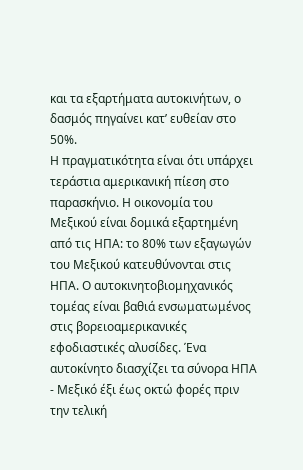και τα εξαρτήματα αυτοκινήτων, ο δασμός πηγαίνει κατ’ ευθείαν στο 50%.
Η πραγματικότητα είναι ότι υπάρχει τεράστια αμερικανική πίεση στο παρασκήνιο. Η οικονομία του Μεξικού είναι δομικά εξαρτημένη από τις ΗΠΑ: το 80% των εξαγωγών του Μεξικού κατευθύνονται στις ΗΠΑ. Ο αυτοκινητοβιομηχανικός τομέας είναι βαθιά ενσωματωμένος στις βορειοαμερικανικές εφοδιαστικές αλυσίδες. Ένα αυτοκίνητο διασχίζει τα σύνορα ΗΠΑ - Μεξικό έξι έως οκτώ φορές πριν την τελική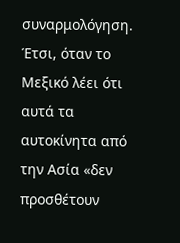συναρμολόγηση. Έτσι, όταν το Μεξικό λέει ότι αυτά τα αυτοκίνητα από την Ασία «δεν προσθέτουν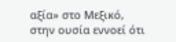αξία» στο Μεξικό, στην ουσία εννοεί ότι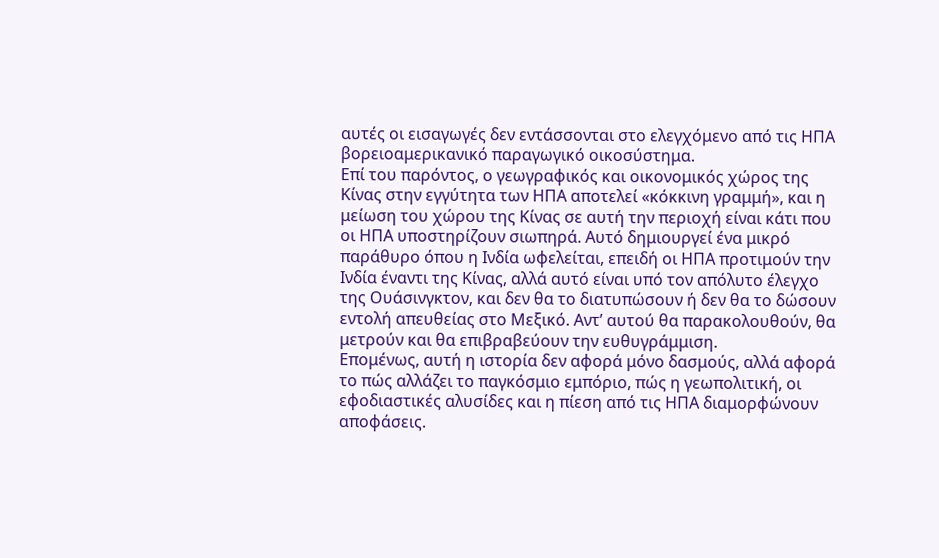αυτές οι εισαγωγές δεν εντάσσονται στο ελεγχόμενο από τις ΗΠΑ βορειοαμερικανικό παραγωγικό οικοσύστημα.
Επί του παρόντος, ο γεωγραφικός και οικονομικός χώρος της Κίνας στην εγγύτητα των ΗΠΑ αποτελεί «κόκκινη γραμμή», και η μείωση του χώρου της Κίνας σε αυτή την περιοχή είναι κάτι που οι ΗΠΑ υποστηρίζουν σιωπηρά. Αυτό δημιουργεί ένα μικρό παράθυρο όπου η Ινδία ωφελείται, επειδή οι ΗΠΑ προτιμούν την Ινδία έναντι της Κίνας, αλλά αυτό είναι υπό τον απόλυτο έλεγχο της Ουάσινγκτον, και δεν θα το διατυπώσουν ή δεν θα το δώσουν εντολή απευθείας στο Μεξικό. Αντ’ αυτού θα παρακολουθούν, θα μετρούν και θα επιβραβεύουν την ευθυγράμμιση.
Επομένως, αυτή η ιστορία δεν αφορά μόνο δασμούς, αλλά αφορά το πώς αλλάζει το παγκόσμιο εμπόριο, πώς η γεωπολιτική, οι εφοδιαστικές αλυσίδες και η πίεση από τις ΗΠΑ διαμορφώνουν αποφάσεις.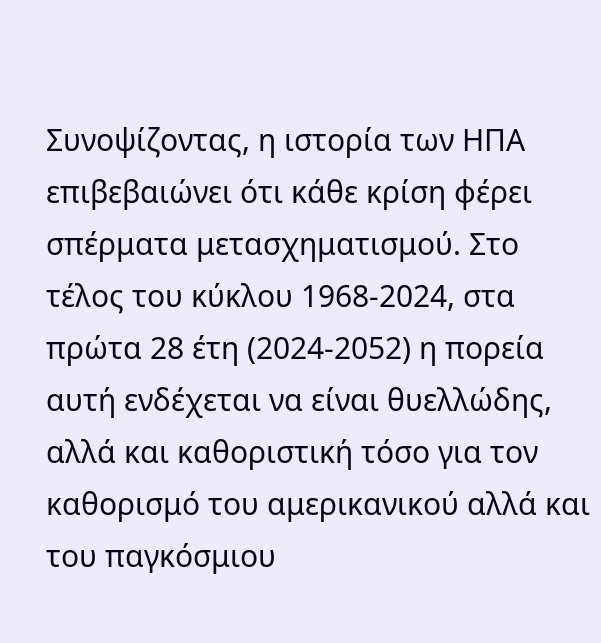Συνοψίζοντας, η ιστορία των ΗΠΑ επιβεβαιώνει ότι κάθε κρίση φέρει σπέρματα μετασχηματισμού. Στο τέλος του κύκλου 1968-2024, στα πρώτα 28 έτη (2024-2052) η πορεία αυτή ενδέχεται να είναι θυελλώδης, αλλά και καθοριστική τόσο για τον καθορισμό του αμερικανικού αλλά και του παγκόσμιου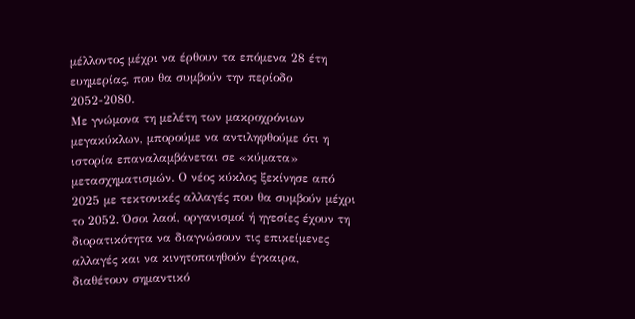μέλλοντος μέχρι να έρθουν τα επόμενα 28 έτη ευημερίας, που θα συμβούν την περίοδο 2052-2080.
Με γνώμονα τη μελέτη των μακροχρόνιων μεγακύκλων, μπορούμε να αντιληφθούμε ότι η ιστορία επαναλαμβάνεται σε «κύματα» μετασχηματισμών. Ο νέος κύκλος ξεκίνησε από 2025 με τεκτονικές αλλαγές που θα συμβούν μέχρι το 2052. Όσοι λαοί, οργανισμοί ή ηγεσίες έχουν τη διορατικότητα να διαγνώσουν τις επικείμενες αλλαγές και να κινητοποιηθούν έγκαιρα, διαθέτουν σημαντικό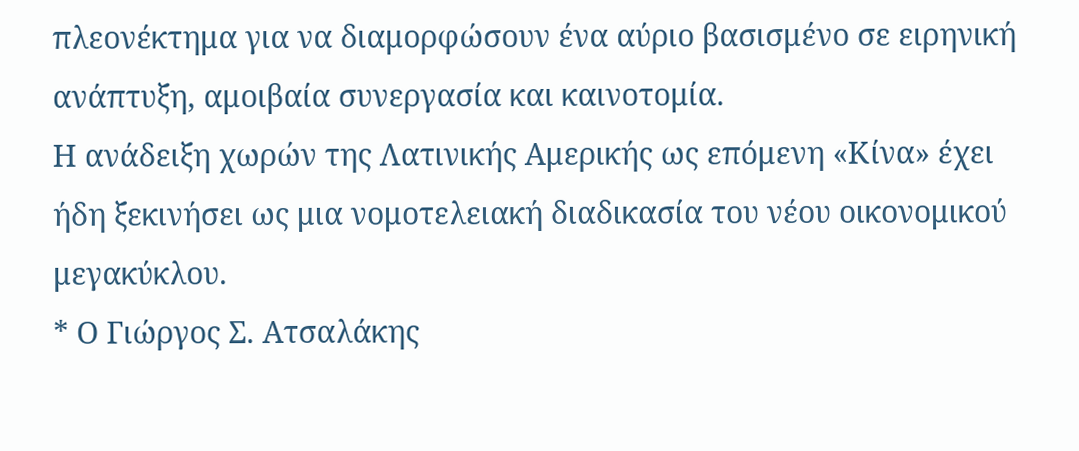πλεονέκτημα για να διαμορφώσουν ένα αύριο βασισμένο σε ειρηνική ανάπτυξη, αμοιβαία συνεργασία και καινοτομία.
Η ανάδειξη χωρών της Λατινικής Αμερικής ως επόμενη «Κίνα» έχει ήδη ξεκινήσει ως μια νομοτελειακή διαδικασία του νέου οικονομικού μεγακύκλου.
* Ο Γιώργος Σ. Ατσαλάκης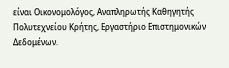είναι Οικονομολόγος, Αναπληρωτής Καθηγητής Πολυτεχνείου Κρήτης, Εργαστήριο Επιστημονικών Δεδομένων.